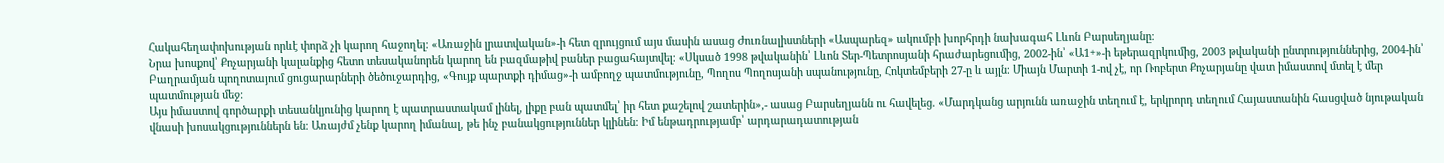Հակահեղափոխության որևէ փորձ չի կարող հաջողել։ «Առաջին լրատվական»-ի հետ զրույցում այս մասին ասաց Ժուռնալիստների «Ասպարեզ» ակումբի խորհրդի նախագահ Լևոն Բարսեղյանը։
Նրա խոսքով՝ Քոչարյանի կալանքից հետո տեսականորեն կարող են բազմաթիվ բաներ բացահայտվել։ «Սկսած 1998 թվականին՝ Լևոն Տեր-Պետրոսյանի հրաժարեցումից, 2002-ին՝ «Ա1+»-ի եթերազրկումից, 2003 թվականի ընտրություններից, 2004-ին՝ Բաղրամյան պողոտայում ցուցարարների ծեծուջարդից, «Գույք պարտքի դիմաց»-ի ամբողջ պատմությունը, Պողոս Պողոսյանի սպանությունը, Հոկտեմբերի 27-ը և այլն։ Միայն Մարտի 1-ով չէ, որ Ռոբերտ Քոչարյանը վատ իմաստով մտել է մեր պատմության մեջ։
Այս իմաստով գործարքի տեսանկյունից կարող է պատրաստակամ լինել, լիքը բան պատմել՝ իր հետ քաշելով շատերին»,- ասաց Բարսեղյանն ու հավելեց. «Մարդկանց արյունն առաջին տեղում է, երկրորդ տեղում Հայաստանին հասցված նյութական վնասի խոսակցություններն են։ Առայժմ չենք կարող իմանալ, թե ինչ բանակցություններ կլինեն։ Իմ ենթադրությամբ՝ արդարադատության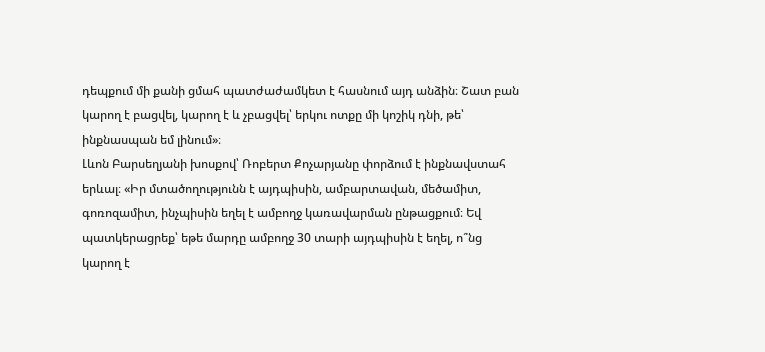դեպքում մի քանի ցմահ պատժաժամկետ է հասնում այդ անձին։ Շատ բան կարող է բացվել, կարող է և չբացվել՝ երկու ոտքը մի կոշիկ դնի, թե՝ ինքնասպան եմ լինում»։
Լևոն Բարսեղյանի խոսքով՝ Ռոբերտ Քոչարյանը փորձում է ինքնավստահ երևալ։ «Իր մտածողությունն է այդպիսին, ամբարտավան, մեծամիտ, գոռոզամիտ, ինչպիսին եղել է ամբողջ կառավարման ընթացքում։ Եվ պատկերացրեք՝ եթե մարդը ամբողջ 30 տարի այդպիսին է եղել, ո՞նց կարող է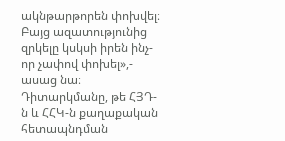ակնթարթորեն փոխվել։ Բայց ազատությունից զրկելը կսկսի իրեն ինչ-որ չափով փոխել»,- ասաց նա։
Դիտարկմանը, թե ՀՅԴ-ն և ՀՀԿ-ն քաղաքական հետապնդման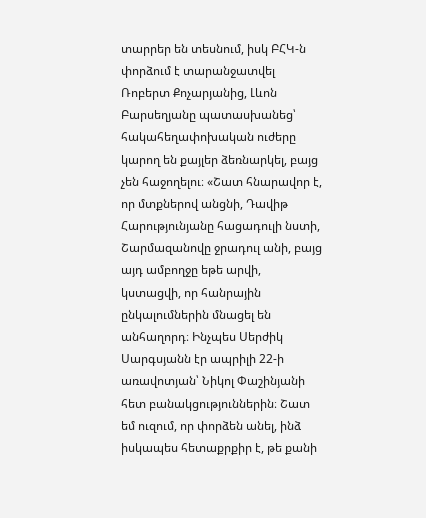տարրեր են տեսնում, իսկ ԲՀԿ-ն փորձում է տարանջատվել Ռոբերտ Քոչարյանից, Լևոն Բարսեղյանը պատասխանեց՝ հակահեղափոխական ուժերը կարող են քայլեր ձեռնարկել, բայց չեն հաջողելու։ «Շատ հնարավոր է, որ մտքներով անցնի, Դավիթ Հարությունյանը հացադուլի նստի, Շարմազանովը ջրադուլ անի, բայց այդ ամբողջը եթե արվի, կստացվի, որ հանրային ընկալումներին մնացել են անհաղորդ։ Ինչպես Սերժիկ Սարգսյանն էր ապրիլի 22-ի առավոտյան՝ Նիկոլ Փաշինյանի հետ բանակցություններին։ Շատ եմ ուզում, որ փորձեն անել, ինձ իսկապես հետաքրքիր է, թե քանի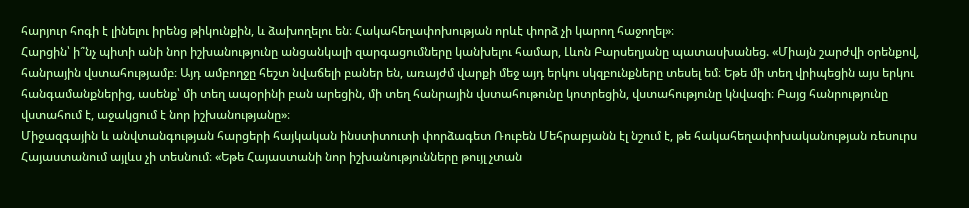հարյուր հոգի է լինելու իրենց թիկունքին, և ձախողելու են։ Հակահեղափոխության որևէ փորձ չի կարող հաջողել»։
Հարցին՝ ի՞նչ պիտի անի նոր իշխանությունը անցանկալի զարգացումները կանխելու համար, Լևոն Բարսեղյանը պատասխանեց. «Միայն շարժվի օրենքով, հանրային վստահությամբ։ Այդ ամբողջը հեշտ նվաճելի բաներ են, առայժմ վարքի մեջ այդ երկու սկզբունքները տեսել եմ։ Եթե մի տեղ վրիպեցին այս երկու հանգամանքներից, ասենք՝ մի տեղ ապօրինի բան արեցին, մի տեղ հանրային վստահութունը կոտրեցին, վստահությունը կնվազի։ Բայց հանրությունը վստահում է, աջակցում է նոր իշխանությանը»։
Միջազգային և անվտանգության հարցերի հայկական ինստիտուտի փորձագետ Ռուբեն Մեհրաբյանն էլ նշում է, թե հակահեղափոխականության ռեսուրս Հայաստանում այլևս չի տեսնում։ «Եթե Հայաստանի նոր իշխանությունները թույլ չտան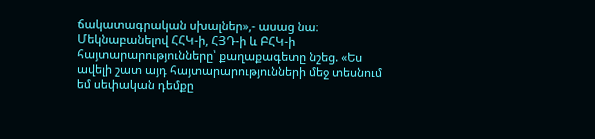ճակատագրական սխալներ»,- ասաց նա։
Մեկնաբանելով ՀՀԿ-ի, ՀՅԴ-ի և ԲՀԿ-ի հայտարարությունները՝ քաղաքագետը նշեց. «Ես ավելի շատ այդ հայտարարությունների մեջ տեսնում եմ սեփական դեմքը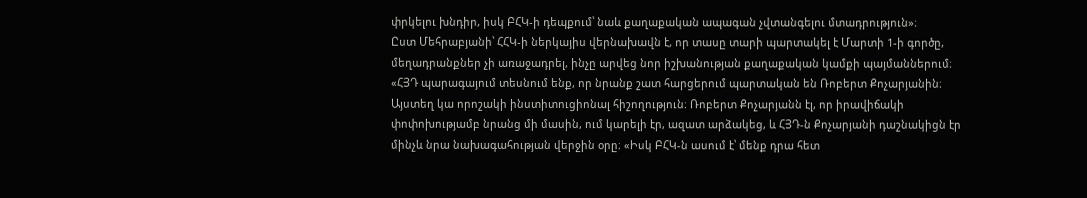փրկելու խնդիր, իսկ ԲՀԿ-ի դեպքում՝ նաև քաղաքական ապագան չվտանգելու մտադրություն»։
Ըստ Մեհրաբյանի՝ ՀՀԿ-ի ներկայիս վերնախավն է, որ տասը տարի պարտակել է Մարտի 1-ի գործը, մեղադրանքներ չի առաջադրել, ինչը արվեց նոր իշխանության քաղաքական կամքի պայմաններում։ «ՀՅԴ պարագայում տեսնում ենք, որ նրանք շատ հարցերում պարտական են Ռոբերտ Քոչարյանին։ Այստեղ կա որոշակի ինստիտուցիոնալ հիշողություն։ Ռոբերտ Քոչարյանն էլ, որ իրավիճակի փոփոխությամբ նրանց մի մասին, ում կարելի էր, ազատ արձակեց, և ՀՅԴ-ն Քոչարյանի դաշնակիցն էր մինչև նրա նախագահության վերջին օրը։ «Իսկ ԲՀԿ-ն ասում է՝ մենք դրա հետ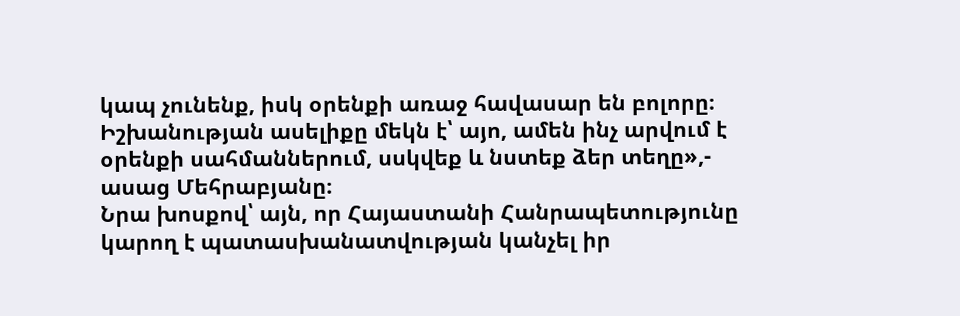կապ չունենք, իսկ օրենքի առաջ հավասար են բոլորը։ Իշխանության ասելիքը մեկն է՝ այո, ամեն ինչ արվում է օրենքի սահմաններում, սսկվեք և նստեք ձեր տեղը»,- ասաց Մեհրաբյանը։
Նրա խոսքով՝ այն, որ Հայաստանի Հանրապետությունը կարող է պատասխանատվության կանչել իր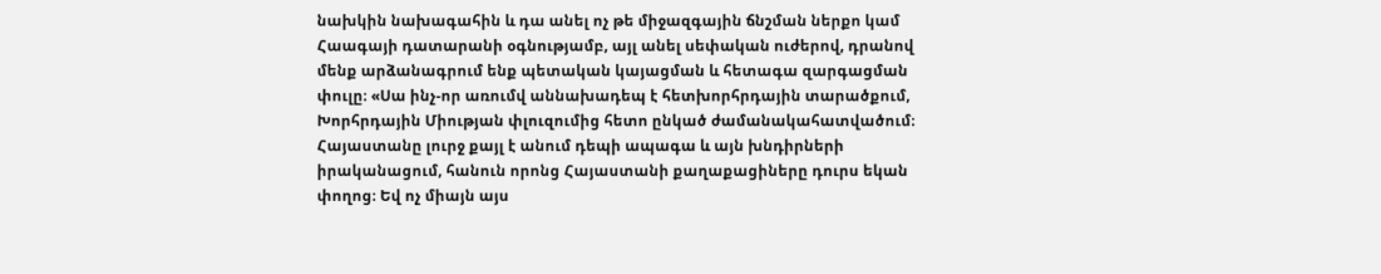նախկին նախագահին և դա անել ոչ թե միջազգային ճնշման ներքո կամ Հաագայի դատարանի օգնությամբ, այլ անել սեփական ուժերով, դրանով մենք արձանագրում ենք պետական կայացման և հետագա զարգացման փուլը։ «Սա ինչ-որ առումվ աննախադեպ է հետխորհրդային տարածքում, Խորհրդային Միության փլուզումից հետո ընկած ժամանակահատվածում։ Հայաստանը լուրջ քայլ է անում դեպի ապագա և այն խնդիրների իրականացում, հանուն որոնց Հայաստանի քաղաքացիները դուրս եկան փողոց։ Եվ ոչ միայն այս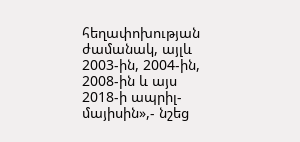հեղափոխության ժամանակ, այլև 2003-ին, 2004-ին, 2008-ին և այս 2018-ի ապրիլ-մայիսին»,- նշեց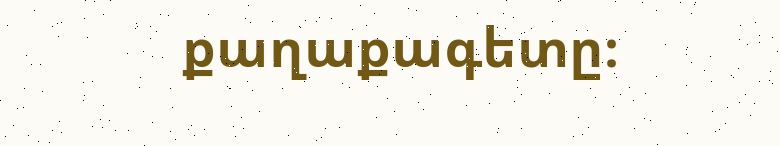քաղաքագետը։